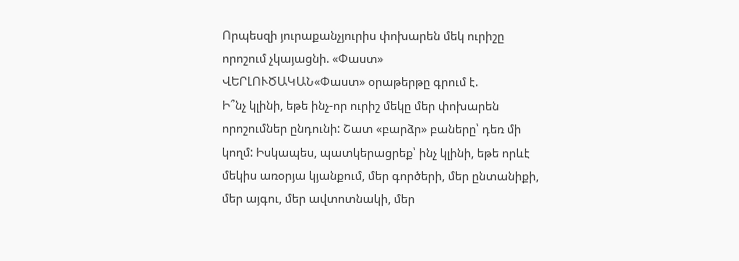Որպեսզի յուրաքանչյուրիս փոխարեն մեկ ուրիշը որոշում չկայացնի. «Փաստ»
ՎԵՐԼՈՒԾԱԿԱՆ«Փաստ» օրաթերթը գրում է.
Ի՞նչ կլինի, եթե ինչ-որ ուրիշ մեկը մեր փոխարեն որոշումներ ընդունի: Շատ «բարձր» բաները՝ դեռ մի կողմ: Իսկապես, պատկերացրեք՝ ինչ կլինի, եթե որևէ մեկիս առօրյա կյանքում, մեր գործերի, մեր ընտանիքի, մեր այգու, մեր ավտոտնակի, մեր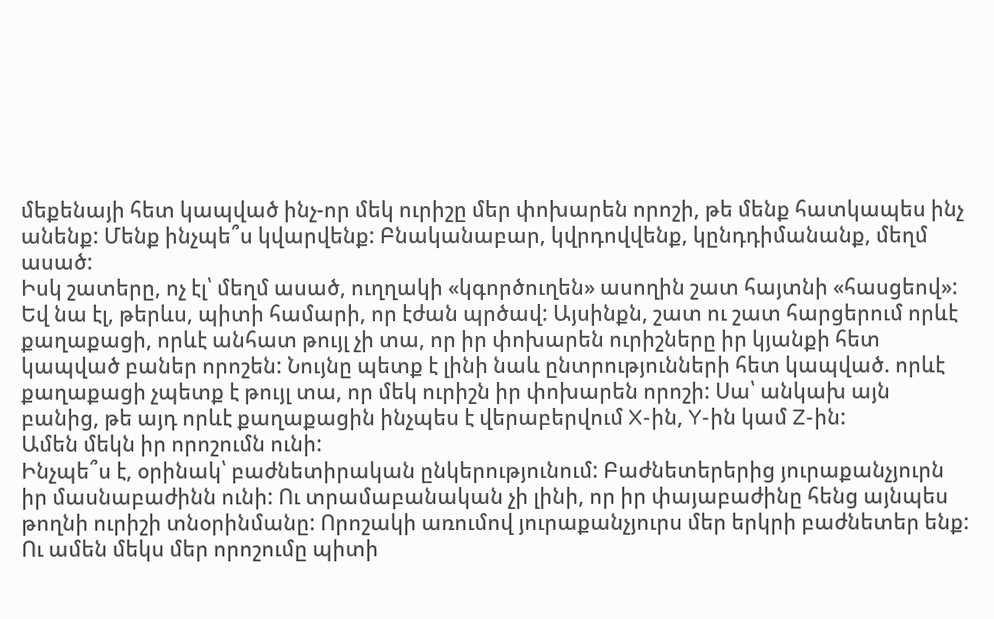մեքենայի հետ կապված ինչ-որ մեկ ուրիշը մեր փոխարեն որոշի, թե մենք հատկապես ինչ անենք: Մենք ինչպե՞ս կվարվենք: Բնականաբար, կվրդովվենք, կընդդիմանանք, մեղմ ասած:
Իսկ շատերը, ոչ էլ՝ մեղմ ասած, ուղղակի «կգործուղեն» ասողին շատ հայտնի «հասցեով»: Եվ նա էլ, թերևս, պիտի համարի, որ էժան պրծավ: Այսինքն, շատ ու շատ հարցերում որևէ քաղաքացի, որևէ անհատ թույլ չի տա, որ իր փոխարեն ուրիշները իր կյանքի հետ կապված բաներ որոշեն: Նույնը պետք է լինի նաև ընտրությունների հետ կապված. որևէ քաղաքացի չպետք է թույլ տա, որ մեկ ուրիշն իր փոխարեն որոշի: Սա՝ անկախ այն բանից, թե այդ որևէ քաղաքացին ինչպես է վերաբերվում X-ին, Y-ին կամ Z-ին:
Ամեն մեկն իր որոշումն ունի:
Ինչպե՞ս է, օրինակ՝ բաժնետիրական ընկերությունում: Բաժնետերերից յուրաքանչյուրն իր մասնաբաժինն ունի: Ու տրամաբանական չի լինի, որ իր փայաբաժինը հենց այնպես թողնի ուրիշի տնօրինմանը: Որոշակի առումով յուրաքանչյուրս մեր երկրի բաժնետեր ենք: Ու ամեն մեկս մեր որոշումը պիտի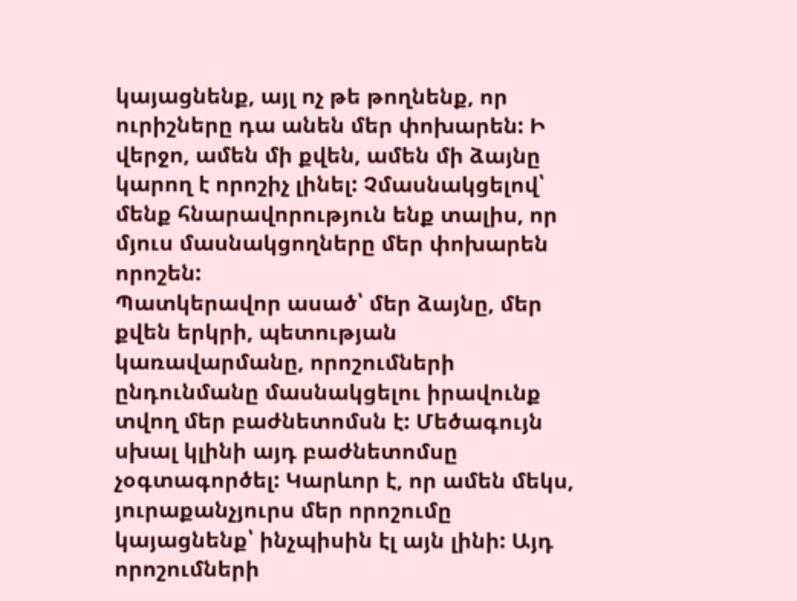կայացնենք, այլ ոչ թե թողնենք, որ ուրիշները դա անեն մեր փոխարեն: Ի վերջո, ամեն մի քվեն, ամեն մի ձայնը կարող է որոշիչ լինել: Չմասնակցելով՝ մենք հնարավորություն ենք տալիս, որ մյուս մասնակցողները մեր փոխարեն որոշեն:
Պատկերավոր ասած՝ մեր ձայնը, մեր քվեն երկրի, պետության կառավարմանը, որոշումների ընդունմանը մասնակցելու իրավունք տվող մեր բաժնետոմսն է: Մեծագույն սխալ կլինի այդ բաժնետոմսը չօգտագործել: Կարևոր է, որ ամեն մեկս, յուրաքանչյուրս մեր որոշումը կայացնենք՝ ինչպիսին էլ այն լինի: Այդ որոշումների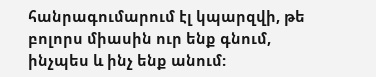հանրագումարում էլ կպարզվի, թե բոլորս միասին ուր ենք գնում, ինչպես և ինչ ենք անում: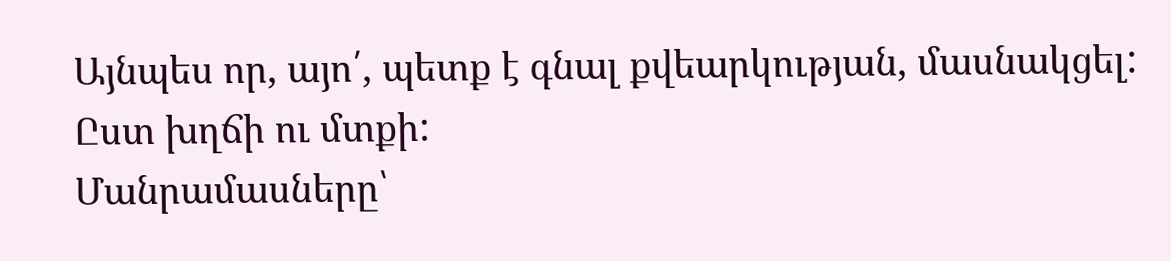Այնպես որ, այո՛, պետք է գնալ քվեարկության, մասնակցել: Ըստ խղճի ու մտքի:
Մանրամասները՝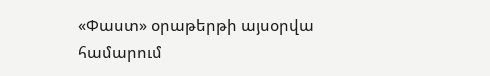«Փաստ» օրաթերթի այսօրվա համարում